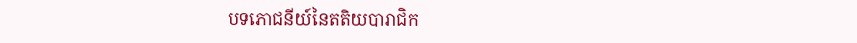បទភោជនីយ៍នៃតតិយបារាជិក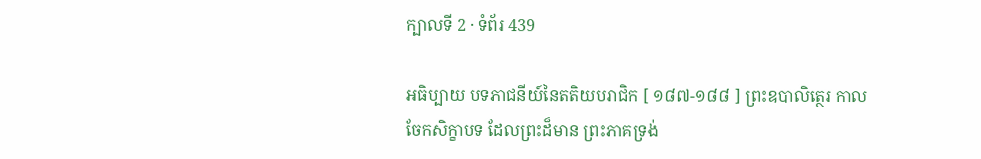ក្បាលទី 2 · ទំព័រ 439

អធិប្បាយ បទភាជនីយ៍នៃតតិយបរាជិក [ ១៨៧-១៨៨ ] ព្រះឧបាលិត្ថេរ កាលចែកសិក្ខាបទ ដែលព្រះដ៏មាន ព្រះភាគទ្រង់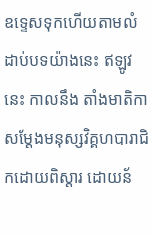ឧទ្ទេសទុកហើយតាមលំដាប់បទយ៉ាងនេះ ឥឡូវនេះ កាលនឹង តាំងមាតិកា សម្តែងមនុស្សវិគ្គហបារាជិកដោយពិស្តារ ដោយន័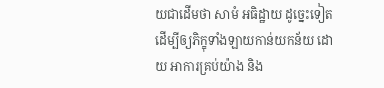យជាដើមថា សាមំ អធិដ្ឋាយ ដូច្នេះទៀត ដើម្បីឲ្យភិក្ខុទាំងឡាយកាន់យកន័យ ដោយ អាការគ្រប់យ៉ាង និង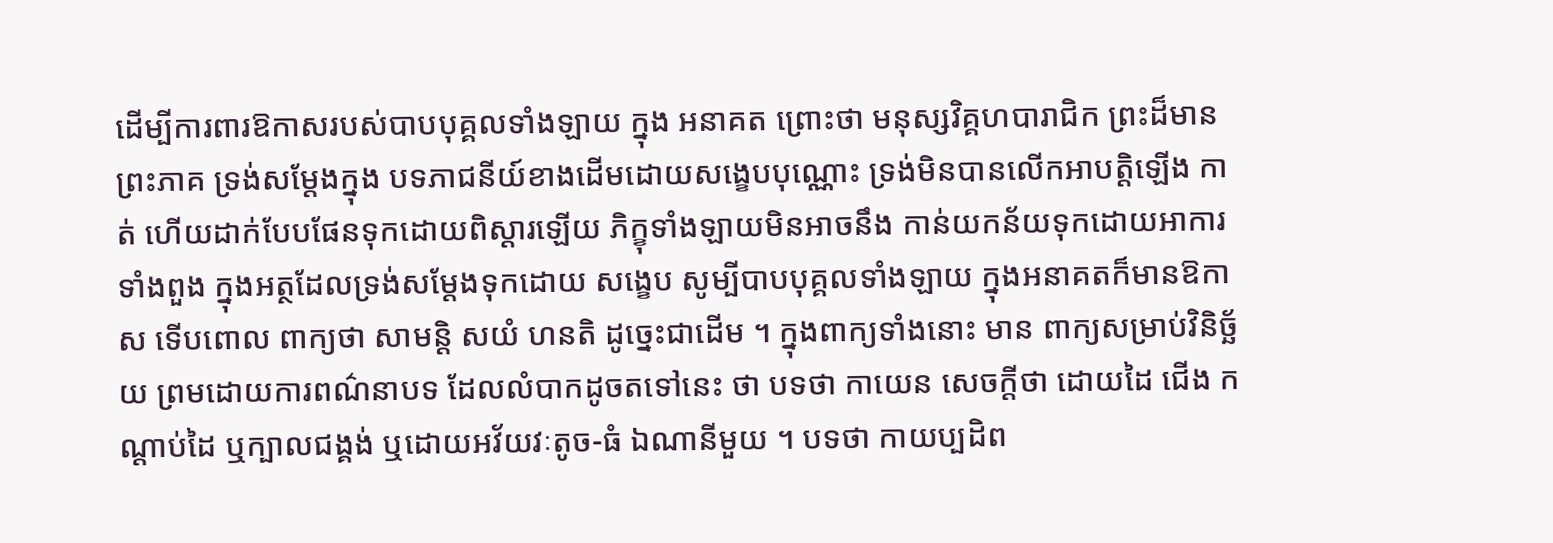ដើម្បីការពារឱកាសរបស់បាបបុគ្គលទាំងឡាយ ក្នុង អនាគត ព្រោះថា មនុស្សវិគ្គហបារាជិក ព្រះដ៏មានព្រះភាគ ទ្រង់សម្តែងក្នុង បទភាជនីយ៍ខាងដើមដោយសង្ខេបបុណ្ណោះ ទ្រង់មិនបានលើកអាបត្តិឡើង កាត់ ហើយដាក់បែបផែនទុកដោយពិស្តារឡើយ ភិក្ខុទាំងឡាយមិនអាចនឹង កាន់យកន័យទុកដោយអាការទាំងពួង ក្នុងអត្ថដែលទ្រង់សម្តែងទុកដោយ សង្ខេប សូម្បីបាបបុគ្គលទាំងឡាយ ក្នុងអនាគតក៏មានឱកាស ទើបពោល ពាក្យថា សាមន្តិ សយំ ហនតិ ដូច្នេះជាដើម ។ ក្នុងពាក្យទាំងនោះ មាន ពាក្យសម្រាប់វិនិច្ឆ័យ ព្រមដោយការពណ៌នាបទ ដែលលំបាកដូចតទៅនេះ ថា បទថា កាយេន សេចក្តីថា ដោយដៃ ជើង កណ្តាប់ដៃ ឬក្បាលជង្គង់ ឬដោយអវ័យវៈតូច-ធំ ឯណានីមួយ ។ បទថា កាយប្បដិព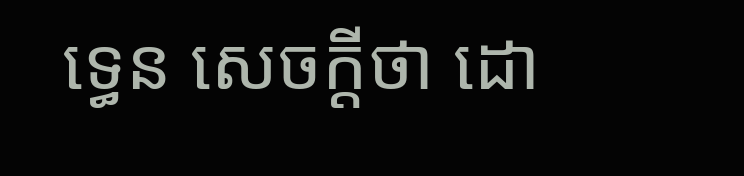ទ្ធេន សេចក្តីថា ដោ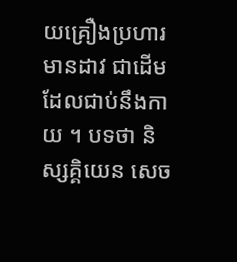យគ្រឿងប្រហារ មានដាវ ជាដើមដែលជាប់នឹងកាយ ។ បទថា និស្សគ្គិយេន សេច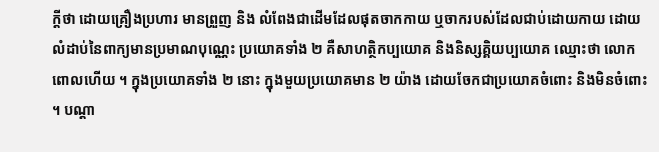ក្តីថា ដោយគ្រឿងប្រហារ មានព្រួញ និង លំពែងជាដើមដែលផុតចាកកាយ ឬចាករបស់ដែលជាប់ដោយកាយ ដោយ លំដាប់នៃពាក្យមានប្រមាណបុណ្ណេះ ប្រយោគទាំង ២ គឺសាហត្ថិកប្បយោគ និងនិស្សគ្គិយប្បយោគ ឈ្មោះថា លោកពោលហើយ ។ ក្នុងប្រយោគទាំង ២ នោះ ក្នុងមួយប្រយោគមាន ២ យ៉ាង ដោយចែកជាប្រយោគចំពោះ និងមិនចំពោះ ។ បណ្តា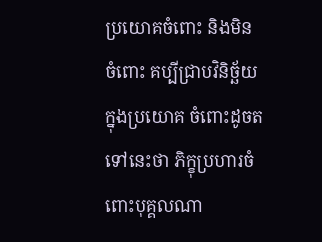ប្រយោគចំពោះ និងមិនចំពោះ គប្បីជ្រាបវិនិច្ឆ័យក្នុងប្រយោគ ចំពោះដូចតទៅនេះថា ភិក្ខុប្រហារចំពោះបុគ្គលណា